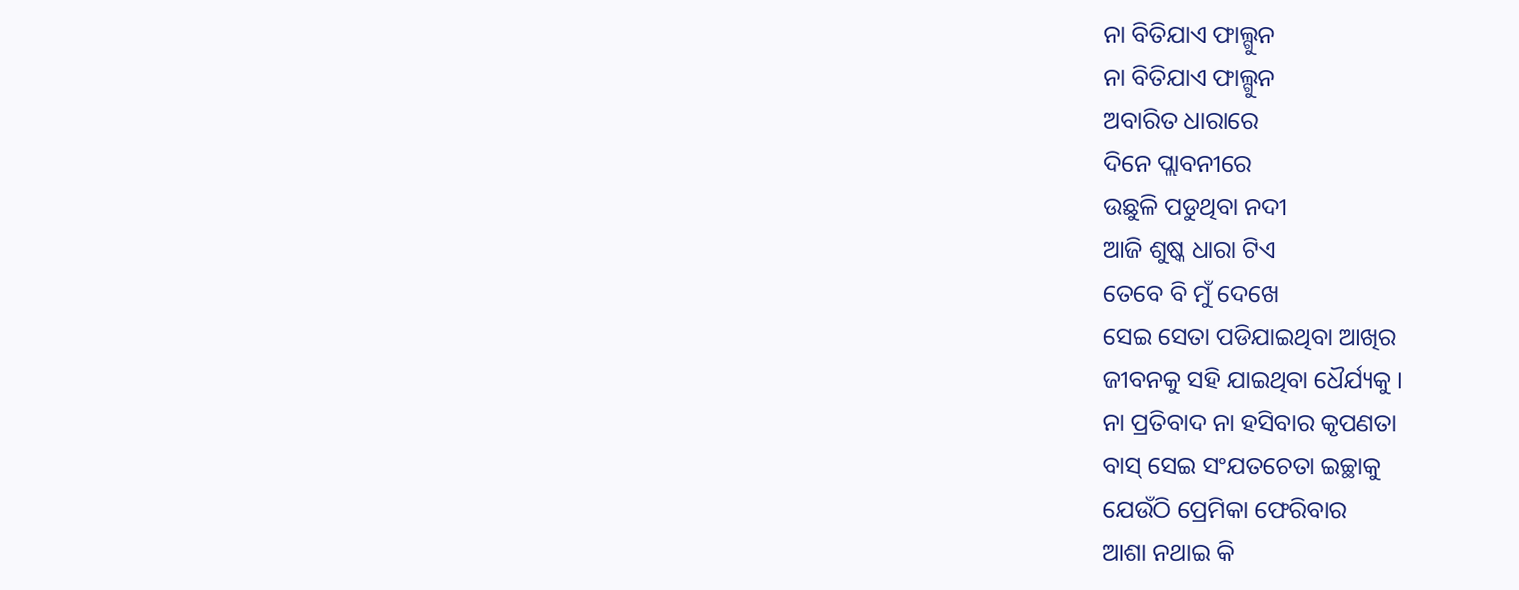ନା ବିତିଯାଏ ଫାଲ୍ଗୁନ
ନା ବିତିଯାଏ ଫାଲ୍ଗୁନ
ଅବାରିତ ଧାରାରେ
ଦିନେ ପ୍ଲାବନୀରେ
ଉଛୁଳି ପଡୁଥିବା ନଦୀ
ଆଜି ଶୁଷ୍କ ଧାରା ଟିଏ
ତେବେ ବି ମୁଁ ଦେଖେ
ସେଇ ସେତା ପଡିଯାଇଥିବା ଆଖିର
ଜୀବନକୁ ସହି ଯାଇଥିବା ଧୈର୍ଯ୍ୟକୁ ।
ନା ପ୍ରତିବାଦ ନା ହସିବାର କୃପଣତା
ବାସ୍ ସେଇ ସଂଯତଚେତା ଇଚ୍ଛାକୁ
ଯେଉଁଠି ପ୍ରେମିକା ଫେରିବାର
ଆଶା ନଥାଇ କି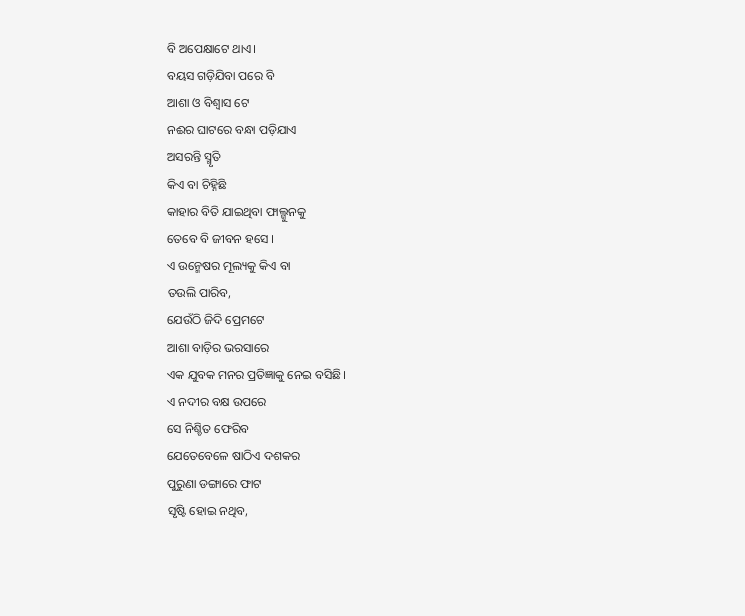ବି ଅପେକ୍ଷାଟେ ଥାଏ।
ବୟସ ଗଡ଼ିଯିବା ପରେ ବି
ଆଶା ଓ ବିଶ୍ୱାସ ଟେ
ନଈର ଘାଟରେ ବନ୍ଧା ପଡ଼ିଯାଏ
ଅସରନ୍ତି ସ୍ମୃତି
କିଏ ବା ଚିହ୍ନିଛି
କାହାର ବିତି ଯାଇଥିବା ଫାଲ୍ଗୁନକୁ
ତେବେ ବି ଜୀବନ ହସେ ।
ଏ ଉନ୍ମେଷର ମୂଲ୍ୟକୁ କିଏ ବା
ତଉଲି ପାରିବ,
ଯେଉଁଠି ଜିଦି ପ୍ରେମଟେ
ଆଶା ବାଡ଼ିର ଭରସାରେ
ଏକ ଯୁବକ ମନର ପ୍ରତିଜ୍ଞାକୁ ନେଇ ବସିଛି।
ଏ ନଦୀର ବକ୍ଷ ଉପରେ
ସେ ନିଶ୍ଚିତ ଫେରିବ
ଯେତେବେଳେ ଷାଠିଏ ଦଶକର
ପୁରୁଣା ଡଙ୍ଗାରେ ଫାଟ
ସୃଷ୍ଟି ହୋଇ ନଥିବ,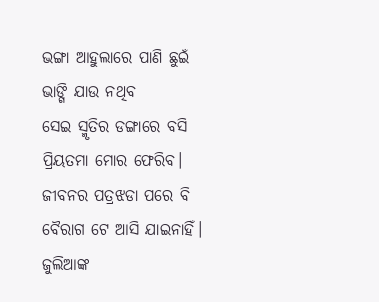ଭଙ୍ଗା ଆହୁଲାରେ ପାଣି ଛୁଇଁ
ଭାଙ୍ଗି ଯାଉ ନଥିବ
ସେଇ ସ୍ମୃତିର ଡଙ୍ଗାରେ ବସି
ପ୍ରିୟତମା ମୋର ଫେରିବ।
ଜୀବନର ପତ୍ରଝଡା ପରେ ବି
ବୈରାଗ ଟେ ଆସି ଯାଇନାହିଁ।
ଜୁଲିଆଙ୍କ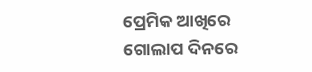ପ୍ରେମିକ ଆଖିରେ
ଗୋଲାପ ଦିନରେ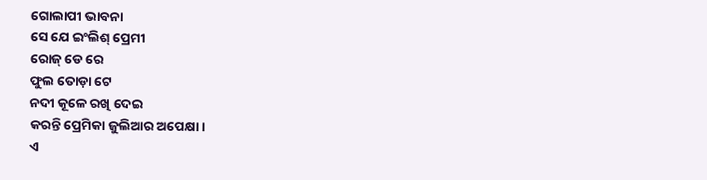ଗୋଲାପୀ ଭାବନା
ସେ ଯେ ଇଂଲିଶ୍ ପ୍ରେମୀ
ରୋଜ୍ ଡେ ରେ
ଫୁଲ ତୋଡ଼ା ଟେ
ନଦୀ କୂଳେ ରଖି ଦେଇ
କରନ୍ତି ପ୍ରେମିକା ଜୁଲିଆର ଅପେକ୍ଷା।
ଏ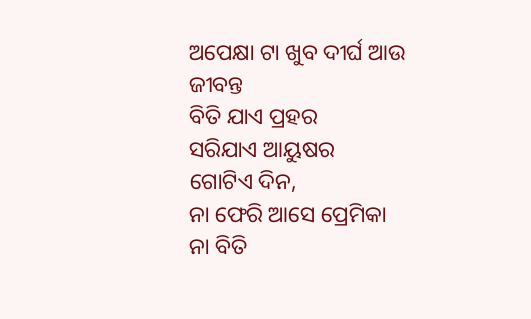ଅପେକ୍ଷା ଟା ଖୁବ ଦୀର୍ଘ ଆଉ ଜୀବନ୍ତ
ବିତି ଯାଏ ପ୍ରହର
ସରିଯାଏ ଆୟୁଷର
ଗୋଟିଏ ଦିନ,
ନା ଫେରି ଆସେ ପ୍ରେମିକା
ନା ବିତି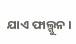ଯାଏ ଫାଲ୍ଗୁନ ।